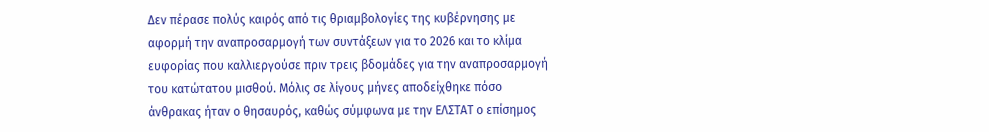Δεν πέρασε πολύς καιρός από τις θριαμβολογίες της κυβέρνησης με αφορμή την αναπροσαρμογή των συντάξεων για το 2026 και το κλίμα ευφορίας που καλλιεργούσε πριν τρεις βδομάδες για την αναπροσαρμογή του κατώτατου μισθού. Μόλις σε λίγους μήνες αποδείχθηκε πόσο άνθρακας ήταν ο θησαυρός, καθώς σύμφωνα με την ΕΛΣΤΑΤ ο επίσημος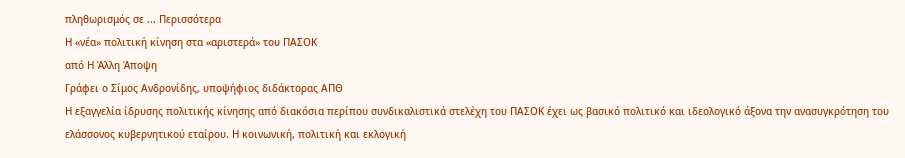πληθωρισμός σε ... Περισσότερα
Η «νέα» πολιτική κίνηση στα «αριστερά» του ΠΑΣΟΚ
από Η Άλλη Άποψη
Γράφει ο Σίμος Ανδρονίδης, υποψήφιος διδάκτορας ΑΠΘ
Η εξαγγελία ίδρυσης πολιτικής κίνησης από διακόσια περίπου συνδικαλιστικά στελέχη του ΠΑΣΟΚ έχει ως βασικό πολιτικό και ιδεολογικό άξονα την ανασυγκρότηση του ελάσσονος κυβερνητικού εταίρου. Η κοινωνική, πολιτική και εκλογική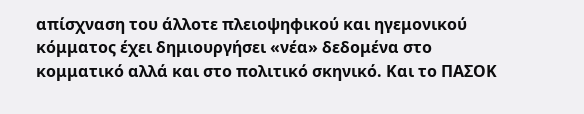απίσχναση του άλλοτε πλειοψηφικού και ηγεμονικού κόμματος έχει δημιουργήσει «νέα» δεδομένα στο κομματικό αλλά και στο πολιτικό σκηνικό. Και το ΠΑΣΟΚ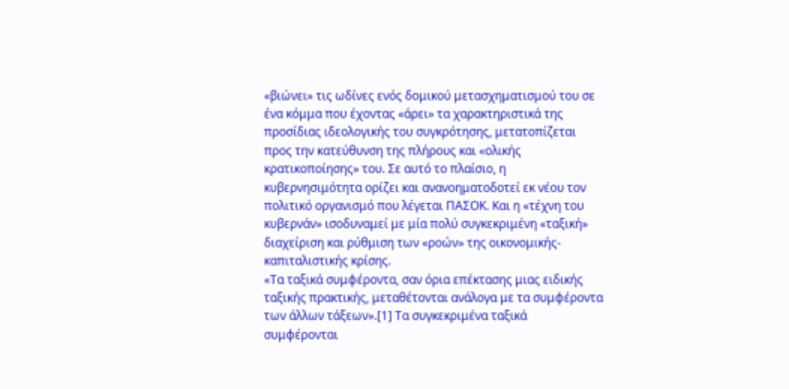«βιώνει» τις ωδίνες ενός δομικού μετασχηματισμού του σε ένα κόμμα που έχοντας «άρει» τα χαρακτηριστικά της προσίδιας ιδεολογικής του συγκρότησης, μετατοπίζεται προς την κατεύθυνση της πλήρους και «ολικής κρατικοποίησης» του. Σε αυτό το πλαίσιο, η κυβερνησιμότητα ορίζει και ανανοηματοδοτεί εκ νέου τον πολιτικό οργανισμό που λέγεται ΠΑΣΟΚ. Και η «τέχνη του κυβερνάν» ισοδυναμεί με μία πολύ συγκεκριμένη «ταξική» διαχείριση και ρύθμιση των «ροών» της οικονομικής-καπιταλιστικής κρίσης.
«Τα ταξικά συμφέροντα, σαν όρια επέκτασης μιας ειδικής ταξικής πρακτικής, μεταθέτονται ανάλογα με τα συμφέροντα των άλλων τάξεων».[1] Τα συγκεκριμένα ταξικά συμφέρονται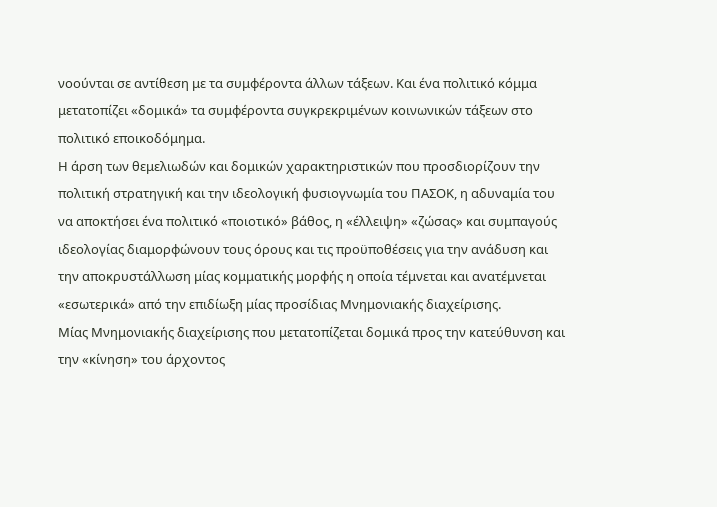νοούνται σε αντίθεση με τα συμφέροντα άλλων τάξεων. Και ένα πολιτικό κόμμα μετατοπίζει «δομικά» τα συμφέροντα συγκρεκριμένων κοινωνικών τάξεων στο πολιτικό εποικοδόμημα.
Η άρση των θεμελιωδών και δομικών χαρακτηριστικών που προσδιορίζουν την πολιτική στρατηγική και την ιδεολογική φυσιογνωμία του ΠΑΣΟΚ, η αδυναμία του να αποκτήσει ένα πολιτικό «ποιοτικό» βάθος, η «έλλειψη» «ζώσας» και συμπαγούς ιδεολογίας διαμορφώνουν τους όρους και τις προϋποθέσεις για την ανάδυση και την αποκρυστάλλωση μίας κομματικής μορφής η οποία τέμνεται και ανατέμνεται «εσωτερικά» από την επιδίωξη μίας προσίδιας Μνημονιακής διαχείρισης.
Μίας Μνημονιακής διαχείρισης που μετατοπίζεται δομικά προς την κατεύθυνση και την «κίνηση» του άρχοντος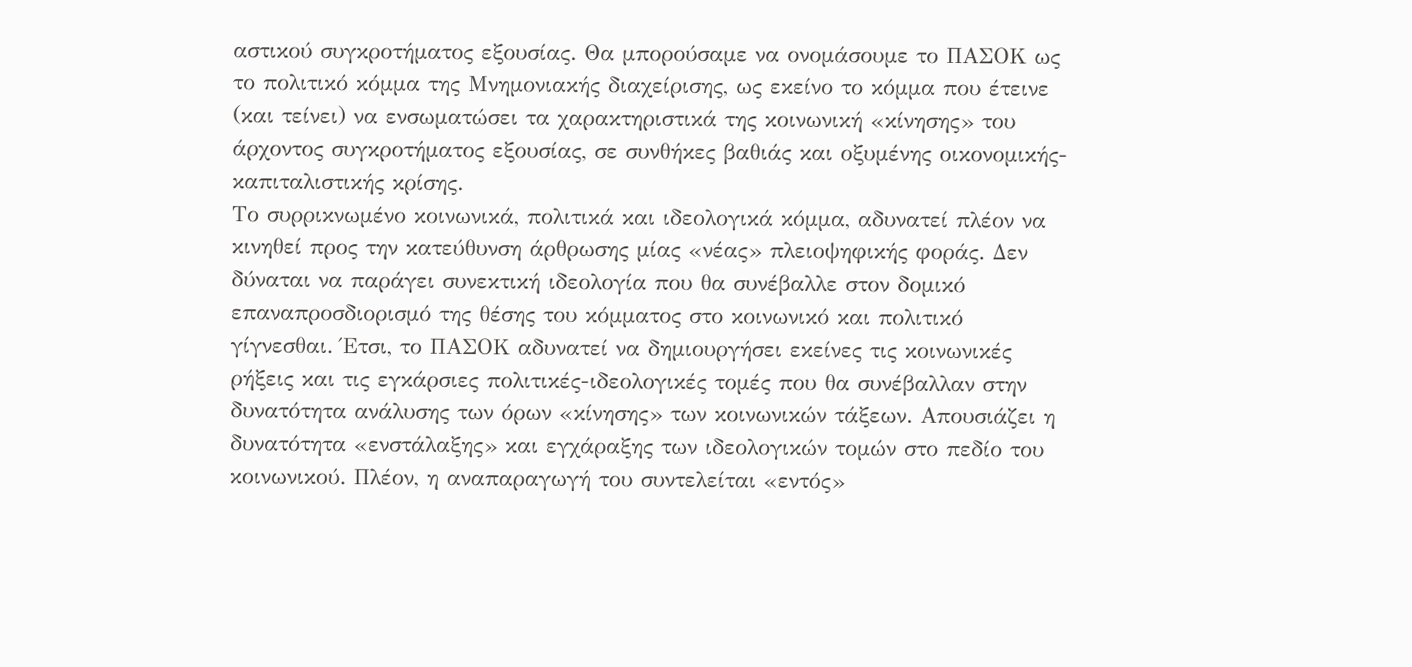αστικού συγκροτήματος εξουσίας. Θα μπορούσαμε να ονομάσουμε το ΠΑΣΟΚ ως το πολιτικό κόμμα της Μνημονιακής διαχείρισης, ως εκείνο το κόμμα που έτεινε (και τείνει) να ενσωματώσει τα χαρακτηριστικά της κοινωνική «κίνησης» του άρχοντος συγκροτήματος εξουσίας, σε συνθήκες βαθιάς και οξυμένης οικονομικής-καπιταλιστικής κρίσης.
Το συρρικνωμένο κοινωνικά, πολιτικά και ιδεολογικά κόμμα, αδυνατεί πλέον να κινηθεί προς την κατεύθυνση άρθρωσης μίας «νέας» πλειοψηφικής φοράς. Δεν δύναται να παράγει συνεκτική ιδεολογία που θα συνέβαλλε στον δομικό επαναπροσδιορισμό της θέσης του κόμματος στο κοινωνικό και πολιτικό γίγνεσθαι. Έτσι, το ΠΑΣΟΚ αδυνατεί να δημιουργήσει εκείνες τις κοινωνικές ρήξεις και τις εγκάρσιες πολιτικές-ιδεολογικές τομές που θα συνέβαλλαν στην δυνατότητα ανάλυσης των όρων «κίνησης» των κοινωνικών τάξεων. Απουσιάζει η δυνατότητα «ενστάλαξης» και εγχάραξης των ιδεολογικών τομών στο πεδίο του κοινωνικού. Πλέον, η αναπαραγωγή του συντελείται «εντός»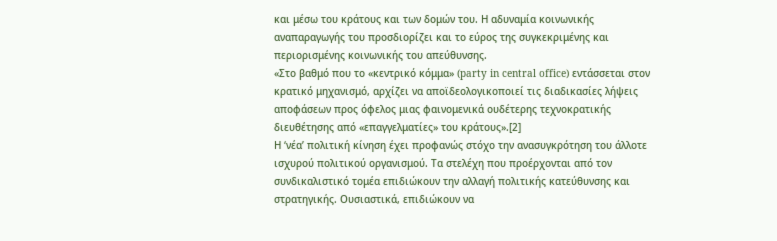και μέσω του κράτους και των δομών του. Η αδυναμία κοινωνικής αναπαραγωγής του προσδιορίζει και το εύρος της συγκεκριμένης και περιορισμένης κοινωνικής του απεύθυνσης.
«Στο βαθμό που το «κεντρικό κόμμα» (party in central office) εντάσσεται στον κρατικό μηχανισμό, αρχίζει να αποϊδεολογικοποιεί τις διαδικασίες λήψεις αποφάσεων προς όφελος μιας φαινομενικά ουδέτερης τεχνοκρατικής διευθέτησης από «επαγγελματίες» του κράτους».[2]
Η ‘νέα’ πολιτική κίνηση έχει προφανώς στόχο την ανασυγκρότηση του άλλοτε ισχυρού πολιτικού οργανισμού. Τα στελέχη που προέρχονται από τον συνδικαλιστικό τομέα επιδιώκουν την αλλαγή πολιτικής κατεύθυνσης και στρατηγικής. Ουσιαστικά, επιδιώκουν να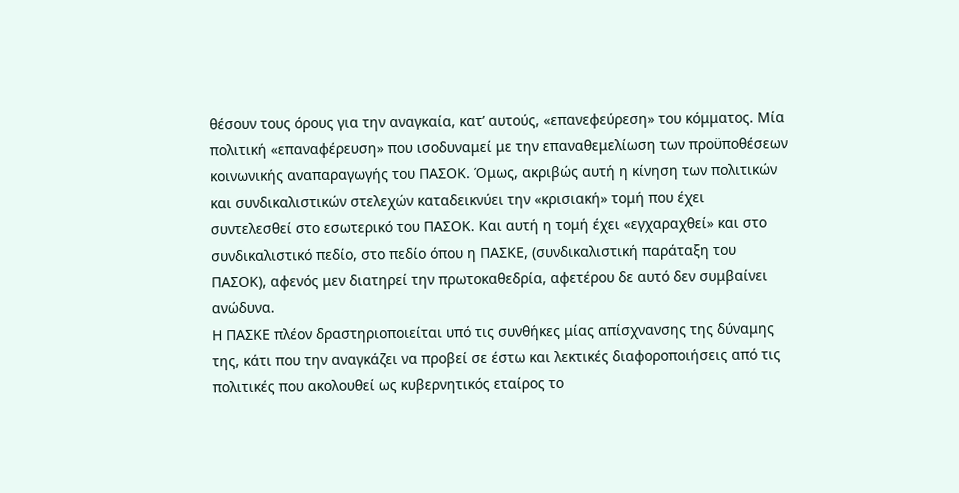θέσουν τους όρους για την αναγκαία, κατ’ αυτούς, «επανεφεύρεση» του κόμματος. Μία πολιτική «επαναφέρευση» που ισοδυναμεί με την επαναθεμελίωση των προϋποθέσεων κοινωνικής αναπαραγωγής του ΠΑΣΟΚ. Όμως, ακριβώς αυτή η κίνηση των πολιτικών και συνδικαλιστικών στελεχών καταδεικνύει την «κρισιακή» τομή που έχει συντελεσθεί στο εσωτερικό του ΠΑΣΟΚ. Και αυτή η τομή έχει «εγχαραχθεί» και στο συνδικαλιστικό πεδίο, στο πεδίο όπου η ΠΑΣΚΕ, (συνδικαλιστική παράταξη του ΠΑΣΟΚ), αφενός μεν διατηρεί την πρωτοκαθεδρία, αφετέρου δε αυτό δεν συμβαίνει ανώδυνα.
Η ΠΑΣΚΕ πλέον δραστηριοποιείται υπό τις συνθήκες μίας απίσχνανσης της δύναμης της, κάτι που την αναγκάζει να προβεί σε έστω και λεκτικές διαφοροποιήσεις από τις πολιτικές που ακολουθεί ως κυβερνητικός εταίρος το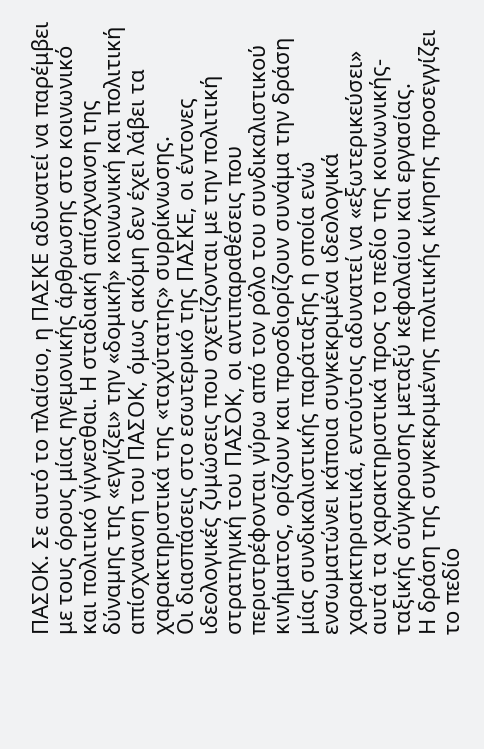ΠΑΣΟΚ. Σε αυτό το πλαίσιο, η ΠΑΣΚΕ αδυνατεί να παρέμβει με τους όρους μίας ηγεμονικής άρθρωσης στο κοινωνικό και πολιτικό γίγνεσθαι. Η σταδιακή απίσχνανση της δύναμης της «εγγίζει» την «δομική» κοινωνική και πολιτική απίσχνανση του ΠΑΣΟΚ, όμως ακόμη δεν έχει λάβει τα χαρακτηριστικά της «ταχύτατης» συρρίκνωσης.
Οι διασπάσεις στο εσωτερικό της ΠΑΣΚΕ, οι έντονες ιδεολογικές ζυμώσεις που σχετίζονται με την πολιτική στρατηγική του ΠΑΣΟΚ, οι αντιπαραθέσεις που περιστρέφονται γύρω από τον ρόλο του συνδικαλιστικού κινήματος, ορίζουν και προσδιορίζουν συνάμα την δράση μίας συνδικαλιστικής παράταξης η οποία ενώ ενσωματώνει κάποια συγκεκριμένα ιδεολογικά χαρακτηριστικά, εντούτοις αδυνατεί να «εξωτερικεύσει» αυτά τα χαρακτηριστικά προς το πεδίο της κοινωνικής-ταξικής σύγκρουσης μεταξύ κεφαλαίου και εργασίας.
Η δράση της συγκεκριμένης πολιτικής κίνησης προσεγγίζει το πεδίο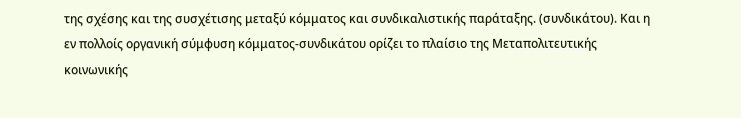της σχέσης και της συσχέτισης μεταξύ κόμματος και συνδικαλιστικής παράταξης. (συνδικάτου). Και η εν πολλοίς οργανική σύμφυση κόμματος-συνδικάτου ορίζει το πλαίσιο της Μεταπολιτευτικής κοινωνικής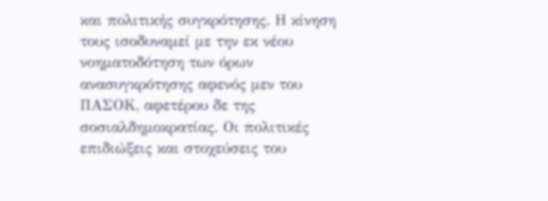και πολιτικής συγκρότησης. Η κίνηση τους ισοδυναμεί με την εκ νέου νοηματοδότηση των όρων ανασυγκρότησης αφενός μεν του ΠΑΣΟΚ, αφετέρου δε της σοσιαλδημοκρατίας. Οι πολιτικές επιδιώξεις και στοχεύσεις του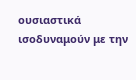ουσιαστικά ισοδυναμούν με την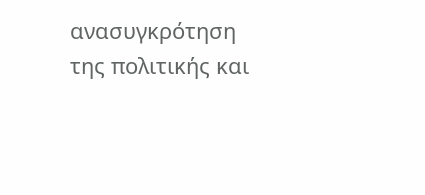ανασυγκρότηση της πολιτικής και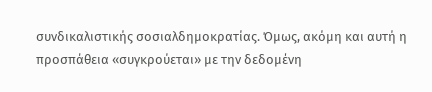συνδικαλιστικής σοσιαλδημοκρατίας. Όμως, ακόμη και αυτή η προσπάθεια «συγκρούεται» με την δεδομένη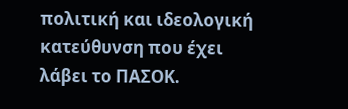πολιτική και ιδεολογική κατεύθυνση που έχει λάβει το ΠΑΣΟΚ.